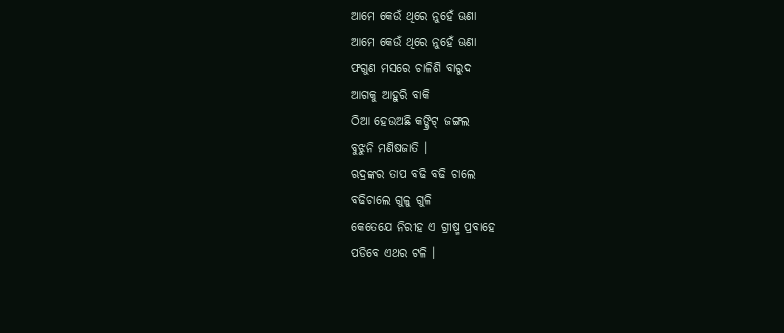ଆମେ କେଉଁ ଥିରେ ନୁହେଁ ଊଣା
ଆମେ କେଉଁ ଥିରେ ନୁହେଁ ଊଣା
ଫଗୁଣ ମସରେ ଚାଳିଶି ବାରୁଦ
ଆଗକୁ ଆହୁରି ବାକି
ଠିଆ ହେଉଅଛି କଙ୍କ୍ରିଟ୍ ଜଙ୍ଗଲ
ବୁଝୁନି ମଣିଷଜାତି ।
ଋଦ୍ରଙ୍କର ତାପ ବଢି ବଢି ଚାଲେ
ବଢିଚାଲେ ଗୁଳୁ ଗୁଳି
କେତେଯେ ନିରୀହ ଏ ଗ୍ରୀଷ୍ମ ପ୍ରବାହେ
ପଡିବେ ଏଥର ଟଳି ।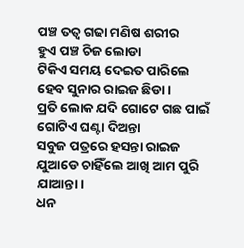ପଞ୍ଚ ତତ୍ୱ ଗଢା ମଣିଷ ଶରୀର
ହୁଏ ପଞ୍ଚ ଚିଜ ଲୋଡା
ଟିକିଏ ସମୟ ଦେଇତ ପାରିଲେ
ହେବ ସୁନାର ରାଇଜ ଛିଡା ।
ପ୍ରତି ଲୋକ ଯଦି ଗୋଟେ ଗଛ ପାଇଁ
ଗୋଟିଏ ଘଣ୍ଟା ଦିଅନ୍ତା
ସବୁଜ ପତ୍ରରେ ହସନ୍ତା ରାଇଜ
ଯୁଆଡେ ଚାହିଁଲେ ଆଖି ଆମ ପୁରି ଯାଆନ୍ତା।
ଧନ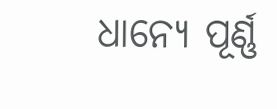ଧାନ୍ୟେ ପୂର୍ଣ୍ଣ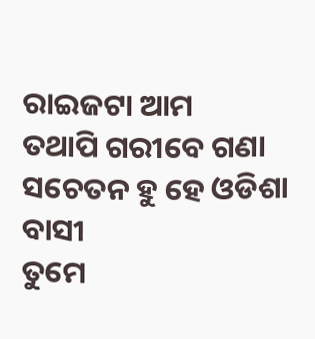ରାଇଜଟା ଆମ
ତଥାପି ଗରୀବେ ଗଣା
ସଚେତନ ହୁ ହେ ଓଡିଶା ବାସୀ
ତୁମେ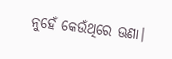ନୁହେଁ କେଉଁଥିରେ ଊଣା।